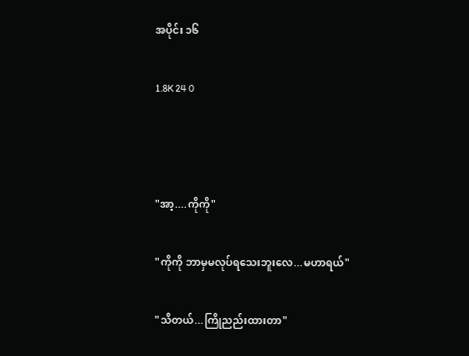အပိုင်း ၁၆

1.8K 24 0



"အာ့....ကိုကို"

"ကိုကို ဘာမှမလုပ်ရသေးဘူးလေ...မဟာရယ်"

"သိတယ်...ကြိုညည်းထားတာ"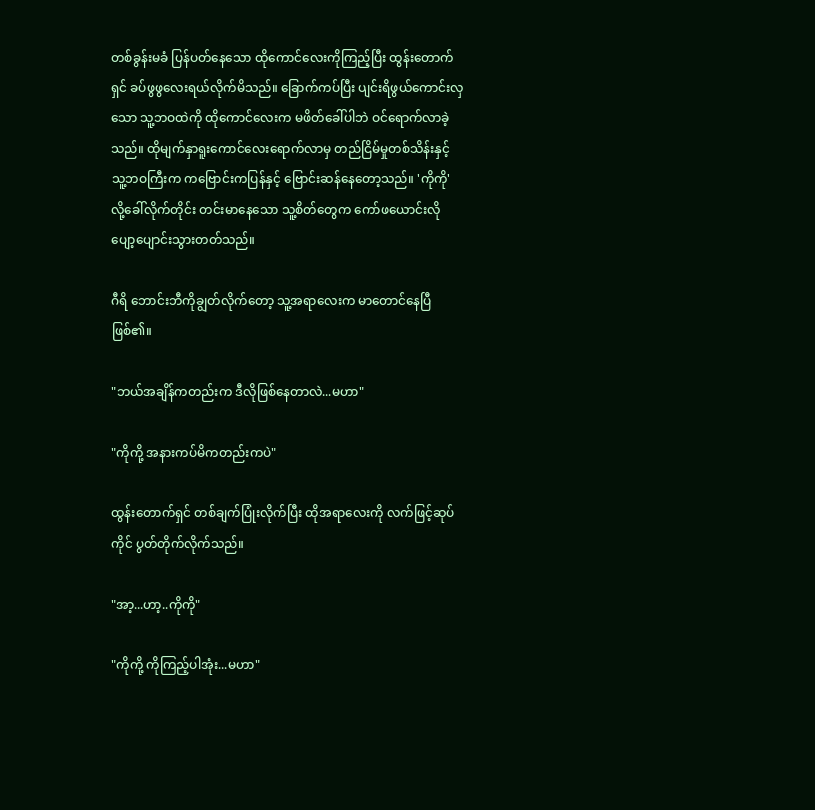တစ်ခွန်းမခံ ပြန်ပတ်နေသော ထိုကောင်လေးကိုကြည့်ပြီး ထွန်းတောက်ရှင် ခပ်ဖွဖွလေးရယ်လိုက်မိသည်။ ခြောက်ကပ်ပြီး ပျင်းရိဖွယ်ကောင်းလှသော သူ့ဘဝထဲကို ထိုကောင်လေးက မဖိတ်ခေါ်ပါဘဲ ဝင်ရောက်လာခဲ့သည်။ ထိုမျက်နှာရူးကောင်လေးရောက်လာမှ တည်ငြိမ်မှုတစ်သိန်းနှင့် သူ့ဘဝကြီးက ကဗြောင်းကပြန်နှင့် ဗြောင်းဆန်နေတော့သည်။ 'ကိုကို' လို့‌ခေါ်လိုက်တိုင်း တင်းမာနေသော သူ့စိတ်တွေက ကော်ဖယောင်းလို ပျော့ပျောင်းသွားတတ်သည်။

ဂီရိ ဘောင်းဘီကိုချွတ်လိုက်တော့ သူ့အရာလေးက မာတောင်နေပြီဖြစ်၏။

"ဘယ်အချိန်ကတည်းက ဒီလိုဖြစ်နေတာလဲ...မဟာ"

"ကိုကို့ အနားကပ်မိကတည်းကပဲ"

ထွန်းတောက်ရှင် တစ်ချက်ပြုံးလိုက်ပြီး ထိုအရာလေးကို လက်ဖြင့်ဆုပ်ကိုင် ပွတ်တိုက်လိုက်‌သည်။

"အာ့...ဟာ့..ကိုကို"

"ကိုကို့ ကိုကြည့်ပါအုံး...မဟာ"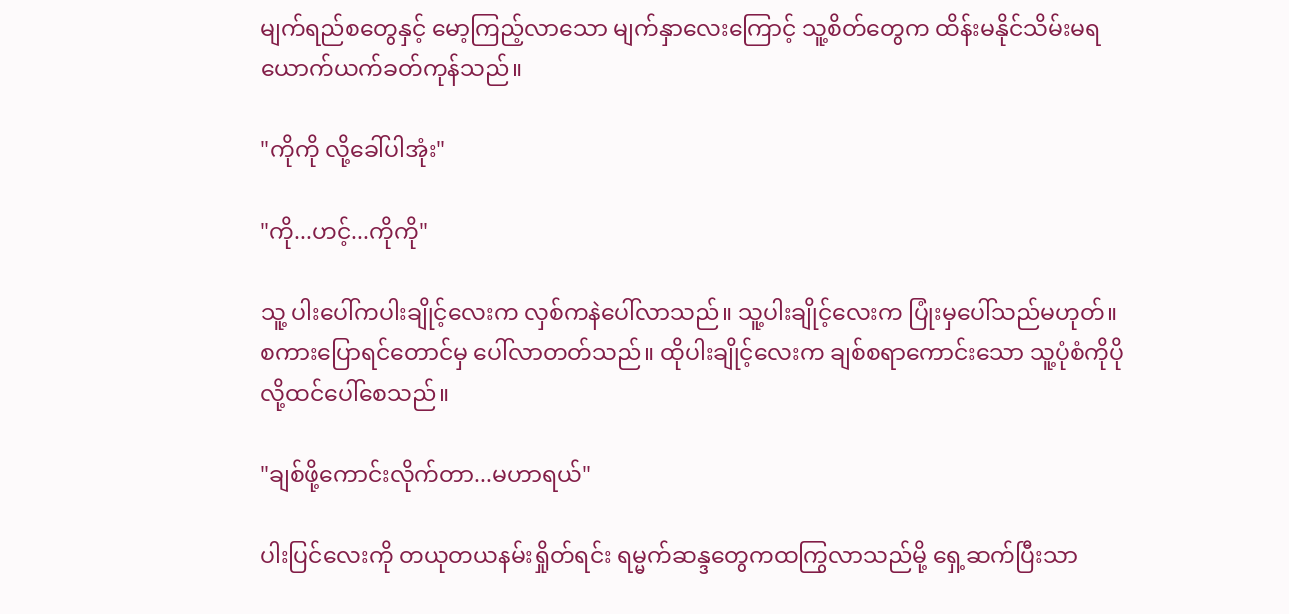မျက်ရည်စတွေနှင့် မော့ကြည့်လာသော မျက်နှာလေးကြောင့် သူ့စိတ်တွေက ထိန်းမနိုင်သိမ်းမရ ယောက်ယက်ခတ်ကုန်သည်။

"ကိုကို လို့ခေါ်ပါအုံး"

"ကို...ဟင့်...ကိုကို"

သူ့ ပါးပေါ်ကပါးချိုင့်လေးက လှစ်ကနဲပေါ်လာသည်။ သူ့ပါးချိုင့်လေးက ပြုံးမှပေါ်သည်မဟုတ်။ စကားပြောရင်တောင်မှ ပေါ်လာတတ်သည်။ ထိုပါးချိုင့်လေးက ချစ်စရာကောင်းသော သူ့ပုံစံကိုပိုလို့ထင်ပေါ်စေသည်။

"ချစ်ဖို့ကောင်းလိုက်တာ...မဟာရယ်"

ပါးပြင်လေးကို တယုတယနမ်းရှိုတ်ရင်း ရမ္မက်ဆန္ဒတွေကထကြွလာသည်မို့ ရှေ့ဆက်ပြီးသာ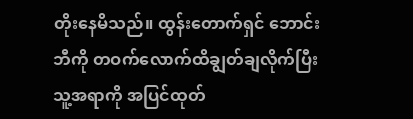တိုးနေမိသည်။ ထွန်းတောက်ရှင် ဘောင်းဘီကို တဝက်လောက်ထိချွတ်ချလိုက်ပြီး သူ့အရာကို အပြင်ထုတ်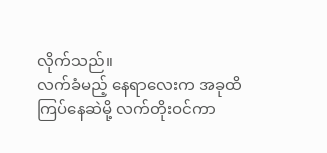လိုက်သည်။
လက်ခံမည့် နေရာလေးက အခုထိကြပ်နေဆဲမို့ လက်တိုးဝင်ကာ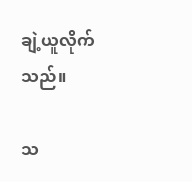ချဲ့ယူလိုက်သည်။

သ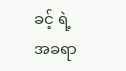ခင့် ရဲ့ အခရာ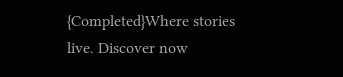{Completed}Where stories live. Discover now